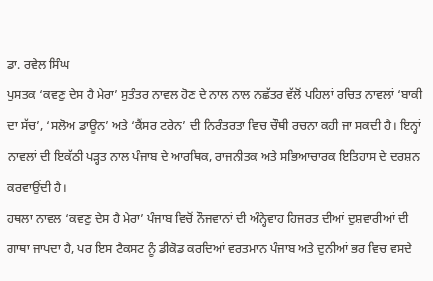ਡਾ. ਰਵੇਲ ਸਿੰਘ
ਪੁਸਤਕ ‘ਕਵਣੁ ਦੇਸ ਹੈ ਮੇਰਾ’ ਸੁਤੰਤਰ ਨਾਵਲ ਹੋਣ ਦੇ ਨਾਲ ਨਾਲ ਨਛੱਤਰ ਵੱਲੋਂ ਪਹਿਲਾਂ ਰਚਿਤ ਨਾਵਲਾਂ ‘ਬਾਕੀ ਦਾ ਸੱਚ’, ‘ਸਲੋਅ ਡਾਊਨ’ ਅਤੇ ‘ਕੈਂਸਰ ਟਰੇਨ’ ਦੀ ਨਿਰੰਤਰਤਾ ਵਿਚ ਚੌਥੀ ਰਚਨਾ ਕਹੀ ਜਾ ਸਕਦੀ ਹੈ। ਇਨ੍ਹਾਂ ਨਾਵਲਾਂ ਦੀ ਇਕੱਠੀ ਪੜ੍ਹਤ ਨਾਲ ਪੰਜਾਬ ਦੇ ਆਰਥਿਕ, ਰਾਜਨੀਤਕ ਅਤੇ ਸਭਿਆਚਾਰਕ ਇਤਿਹਾਸ ਦੇ ਦਰਸ਼ਨ ਕਰਵਾਉਂਦੀ ਹੈ।
ਹਥਲਾ ਨਾਵਲ ‘ਕਵਣੁ ਦੇਸ ਹੈ ਮੇਰਾ’ ਪੰਜਾਬ ਵਿਚੋਂ ਨੌਜਵਾਨਾਂ ਦੀ ਅੰਨ੍ਹੇਵਾਹ ਹਿਜਰਤ ਦੀਆਂ ਦੁਸ਼ਵਾਰੀਆਂ ਦੀ ਗਾਥਾ ਜਾਪਦਾ ਹੈ, ਪਰ ਇਸ ਟੈਕਸਟ ਨੂੰ ਡੀਕੋਡ ਕਰਦਿਆਂ ਵਰਤਮਾਨ ਪੰਜਾਬ ਅਤੇ ਦੁਨੀਆਂ ਭਰ ਵਿਚ ਵਸਦੇ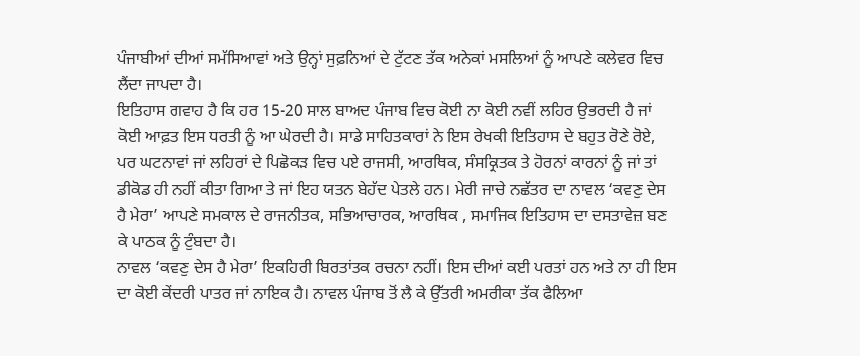ਪੰਜਾਬੀਆਂ ਦੀਆਂ ਸਮੱਸਿਆਵਾਂ ਅਤੇ ਉਨ੍ਹਾਂ ਸੁਫ਼ਨਿਆਂ ਦੇ ਟੁੱਟਣ ਤੱਕ ਅਨੇਕਾਂ ਮਸਲਿਆਂ ਨੂੰ ਆਪਣੇ ਕਲੇਵਰ ਵਿਚ ਲੈਂਦਾ ਜਾਪਦਾ ਹੈ।
ਇਤਿਹਾਸ ਗਵਾਹ ਹੈ ਕਿ ਹਰ 15-20 ਸਾਲ ਬਾਅਦ ਪੰਜਾਬ ਵਿਚ ਕੋਈ ਨਾ ਕੋਈ ਨਵੀਂ ਲਹਿਰ ਉਭਰਦੀ ਹੈ ਜਾਂ ਕੋਈ ਆਫ਼ਤ ਇਸ ਧਰਤੀ ਨੂੰ ਆ ਘੇਰਦੀ ਹੈ। ਸਾਡੇ ਸਾਹਿਤਕਾਰਾਂ ਨੇ ਇਸ ਰੇਖਕੀ ਇਤਿਹਾਸ ਦੇ ਬਹੁਤ ਰੋਣੇ ਰੋਏ, ਪਰ ਘਟਨਾਵਾਂ ਜਾਂ ਲਹਿਰਾਂ ਦੇ ਪਿਛੋਕੜ ਵਿਚ ਪਏ ਰਾਜਸੀ, ਆਰਥਿਕ, ਸੰਸਕ੍ਰਿਤਕ ਤੇ ਹੋਰਨਾਂ ਕਾਰਨਾਂ ਨੂੰ ਜਾਂ ਤਾਂ ਡੀਕੋਡ ਹੀ ਨਹੀਂ ਕੀਤਾ ਗਿਆ ਤੇ ਜਾਂ ਇਹ ਯਤਨ ਬੇਹੱਦ ਪੇਤਲੇ ਹਨ। ਮੇਰੀ ਜਾਚੇ ਨਛੱਤਰ ਦਾ ਨਾਵਲ ‘ਕਵਣੁ ਦੇਸ ਹੈ ਮੇਰਾ’ ਆਪਣੇ ਸਮਕਾਲ ਦੇ ਰਾਜਨੀਤਕ, ਸਭਿਆਚਾਰਕ, ਆਰਥਿਕ , ਸਮਾਜਿਕ ਇਤਿਹਾਸ ਦਾ ਦਸਤਾਵੇਜ਼ ਬਣ ਕੇ ਪਾਠਕ ਨੂੰ ਟੁੰਬਦਾ ਹੈ।
ਨਾਵਲ ‘ਕਵਣੁ ਦੇਸ ਹੈ ਮੇਰਾ’ ਇਕਹਿਰੀ ਬਿਰਤਾਂਤਕ ਰਚਨਾ ਨਹੀਂ। ਇਸ ਦੀਆਂ ਕਈ ਪਰਤਾਂ ਹਨ ਅਤੇ ਨਾ ਹੀ ਇਸ ਦਾ ਕੋਈ ਕੇਂਦਰੀ ਪਾਤਰ ਜਾਂ ਨਾਇਕ ਹੈ। ਨਾਵਲ ਪੰਜਾਬ ਤੋਂ ਲੈ ਕੇ ਉੱਤਰੀ ਅਮਰੀਕਾ ਤੱਕ ਫੈਲਿਆ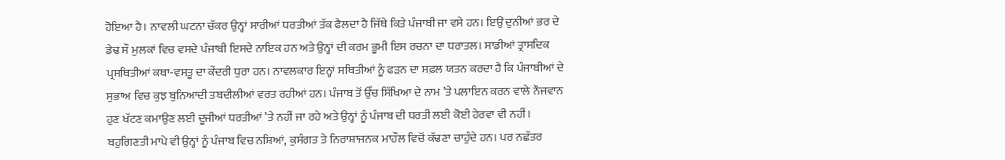ਹੋਇਆ ਹੈ। ਨਾਵਲੀ ਘਟਨਾ ਚੱਕਰ ਉਨ੍ਹਾਂ ਸਾਰੀਆਂ ਧਰਤੀਆਂ ਤੱਕ ਫੈਲਦਾ ਹੈ ਜਿੱਥੇ ਕਿਤੇ ਪੰਜਾਬੀ ਜਾ ਵਸੇ ਹਨ। ਇਉਂ ਦੁਨੀਆਂ ਭਰ ਦੇ ਡੇਢ ਸੌ ਮੁਲਕਾਂ ਵਿਚ ਵਸਦੇ ਪੰਜਾਬੀ ਇਸਦੇ ਨਾਇਕ ਹਨ ਅਤੇ ਉਨ੍ਹਾਂ ਦੀ ਕਰਮ ਭੂਮੀ ਇਸ ਰਚਨਾ ਦਾ ਧਰਾਤਲ। ਸਾਡੀਆਂ ਤ੍ਰਾਸਦਿਕ ਪ੍ਰਸਥਿਤੀਆਂ ਕਥਾ-ਵਸਤੂ ਦਾ ਕੇਂਦਰੀ ਧੁਰਾ ਹਨ। ਨਾਵਲਕਾਰ ਇਨ੍ਹਾਂ ਸਥਿਤੀਆਂ ਨੂੰ ਫੜਨ ਦਾ ਸਫ਼ਲ ਯਤਨ ਕਰਦਾ ਹੈ ਕਿ ਪੰਜਾਬੀਆਂ ਦੇ ਸੁਭਾਅ ਵਿਚ ਕੁਝ ਬੁਨਿਆਦੀ ਤਬਦੀਲੀਆਂ ਵਰਤ ਰਹੀਆਂ ਹਨ। ਪੰਜਾਬ ਤੋਂ ਉੱਚ ਸਿੱਖਿਆ ਦੇ ਨਾਮ ’ਤੇ ਪਲਾਇਨ ਕਰਨ ਵਾਲੇ ਨੌਜਵਾਨ ਹੁਣ ਖੱਟਣ ਕਮਾਉਣ ਲਈ ਦੂਜੀਆਂ ਧਰਤੀਆਂ ’ਤੇ ਨਹੀਂ ਜਾ ਰਹੇ ਅਤੇ ਉਨ੍ਹਾਂ ਨੂੰ ਪੰਜਾਬ ਦੀ ਧਰਤੀ ਲਈ ਕੋਈ ਹੇਰਵਾ ਵੀ ਨਹੀਂ। ਬਹੁਗਿਣਤੀ ਮਾਪੇ ਵੀ ਉਨ੍ਹਾਂ ਨੂੰ ਪੰਜਾਬ ਵਿਚ ਨਸ਼ਿਆਂ, ਕੁਸੰਗਤ ਤੇ ਨਿਰਾਸ਼ਾਜਨਕ ਮਾਹੌਲ ਵਿਚੋਂ ਕੱਢਣਾ ਚਾਹੁੰਦੇ ਹਨ। ਪਰ ਨਛੱਤਰ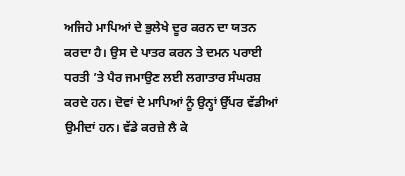ਅਜਿਹੇ ਮਾਪਿਆਂ ਦੇ ਭੁਲੇਖੇ ਦੂਰ ਕਰਨ ਦਾ ਯਤਨ ਕਰਦਾ ਹੈ। ਉਸ ਦੇ ਪਾਤਰ ਕਰਨ ਤੇ ਦਮਨ ਪਰਾਈ ਧਰਤੀ ’ਤੇ ਪੈਰ ਜਮਾਉਣ ਲਈ ਲਗਾਤਾਰ ਸੰਘਰਸ਼ ਕਰਦੇ ਹਨ। ਦੋਵਾਂ ਦੇ ਮਾਪਿਆਂ ਨੂੰ ਉਨ੍ਹਾਂ ਉੱਪਰ ਵੱਡੀਆਂ ਉਮੀਦਾਂ ਹਨ। ਵੱਡੇ ਕਰਜ਼ੇ ਲੈ ਕੇ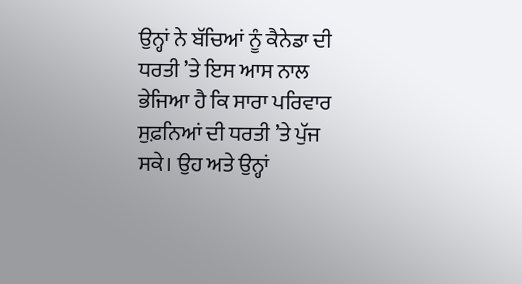ਉਨ੍ਹਾਂ ਨੇ ਬੱਚਿਆਂ ਨੂੰ ਕੈਨੇਡਾ ਦੀ ਧਰਤੀ ’ਤੇ ਇਸ ਆਸ ਨਾਲ ਭੇਜਿਆ ਹੈ ਕਿ ਸਾਰਾ ਪਰਿਵਾਰ ਸੁਫ਼ਨਿਆਂ ਦੀ ਧਰਤੀ ’ਤੇ ਪੁੱਜ ਸਕੇ। ਉਹ ਅਤੇ ਉਨ੍ਹਾਂ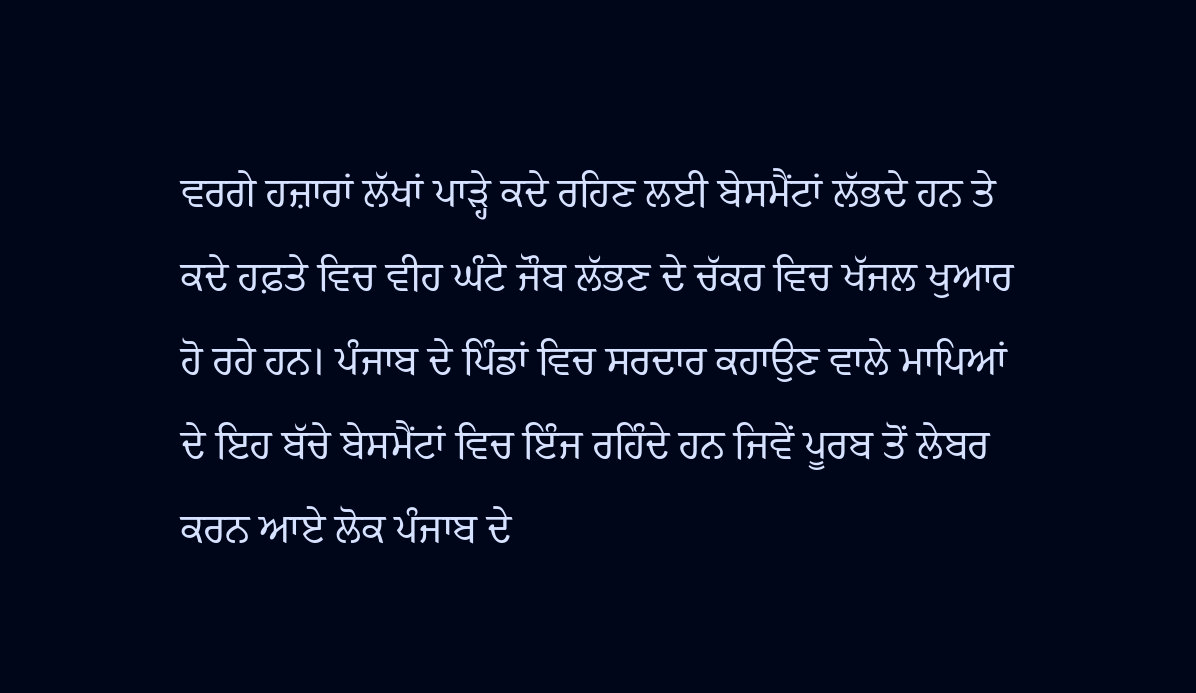ਵਰਗੇ ਹਜ਼ਾਰਾਂ ਲੱਖਾਂ ਪਾੜ੍ਹੇ ਕਦੇ ਰਹਿਣ ਲਈ ਬੇਸਮੈਂਟਾਂ ਲੱਭਦੇ ਹਨ ਤੇ ਕਦੇ ਹਫ਼ਤੇ ਵਿਚ ਵੀਹ ਘੰਟੇ ਜੌਬ ਲੱਭਣ ਦੇ ਚੱਕਰ ਵਿਚ ਖੱਜਲ ਖੁਆਰ ਹੋ ਰਹੇ ਹਨ। ਪੰਜਾਬ ਦੇ ਪਿੰਡਾਂ ਵਿਚ ਸਰਦਾਰ ਕਹਾਉਣ ਵਾਲੇ ਮਾਪਿਆਂ ਦੇ ਇਹ ਬੱਚੇ ਬੇਸਮੈਂਟਾਂ ਵਿਚ ਇੰਜ ਰਹਿੰਦੇ ਹਨ ਜਿਵੇਂ ਪੂਰਬ ਤੋਂ ਲੇਬਰ ਕਰਨ ਆਏ ਲੋਕ ਪੰਜਾਬ ਦੇ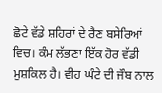ਛੋਟੇ ਵੱਡੇ ਸ਼ਹਿਰਾਂ ਦੇ ਰੈਣ ਬਸੇਰਿਆਂ ਵਿਚ। ਕੰਮ ਲੱਭਣਾ ਇੱਕ ਹੋਰ ਵੱਡੀ ਮੁਸ਼ਕਿਲ ਹੈ। ਵੀਹ ਘੰਟੇ ਦੀ ਜੌਬ ਨਾਲ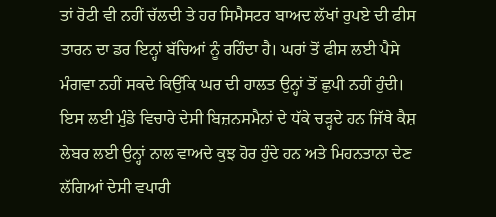ਤਾਂ ਰੋਟੀ ਵੀ ਨਹੀਂ ਚੱਲਦੀ ਤੇ ਹਰ ਸਿਮੈਸਟਰ ਬਾਅਦ ਲੱਖਾਂ ਰੁਪਏ ਦੀ ਫੀਸ ਤਾਰਨ ਦਾ ਡਰ ਇਨ੍ਹਾਂ ਬੱਚਿਆਂ ਨੂੰ ਰਹਿੰਦਾ ਹੈ। ਘਰਾਂ ਤੋਂ ਫੀਸ ਲਈ ਪੈਸੇ ਮੰਗਵਾ ਨਹੀਂ ਸਕਦੇ ਕਿਉਂਕਿ ਘਰ ਦੀ ਹਾਲਤ ਉਨ੍ਹਾਂ ਤੋਂ ਛੁਪੀ ਨਹੀਂ ਹੁੰਦੀ। ਇਸ ਲਈ ਮੁੰਡੇ ਵਿਚਾਰੇ ਦੇਸੀ ਬਿਜ਼ਨਸਮੈਨਾਂ ਦੇ ਧੱਕੇ ਚੜ੍ਹਦੇ ਹਨ ਜਿੱਥੇ ਕੈਸ਼ ਲੇਬਰ ਲਈ ਉਨ੍ਹਾਂ ਨਾਲ ਵਾਅਦੇ ਕੁਝ ਹੋਰ ਹੁੰਦੇ ਹਨ ਅਤੇ ਮਿਹਨਤਾਨਾ ਦੇਣ ਲੱਗਿਆਂ ਦੇਸੀ ਵਪਾਰੀ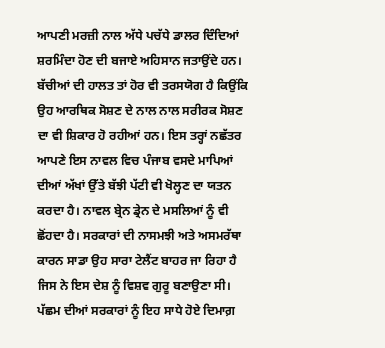ਆਪਣੀ ਮਰਜ਼ੀ ਨਾਲ ਅੱਧੇ ਪਚੱਧੇ ਡਾਲਰ ਦਿੰਦਿਆਂ ਸ਼ਰਮਿੰਦਾ ਹੋਣ ਦੀ ਬਜਾਏ ਅਹਿਸਾਨ ਜਤਾਉਂਦੇ ਹਨ। ਬੱਚੀਆਂ ਦੀ ਹਾਲਤ ਤਾਂ ਹੋਰ ਵੀ ਤਰਸਯੋਗ ਹੈ ਕਿਉਂਕਿ ਉਹ ਆਰਥਿਕ ਸੋਸ਼ਣ ਦੇ ਨਾਲ ਨਾਲ ਸਰੀਰਕ ਸੋਸ਼ਣ ਦਾ ਵੀ ਸ਼ਿਕਾਰ ਹੋ ਰਹੀਆਂ ਹਨ। ਇਸ ਤਰ੍ਹਾਂ ਨਛੱਤਰ ਆਪਣੇ ਇਸ ਨਾਵਲ ਵਿਚ ਪੰਜਾਬ ਵਸਦੇ ਮਾਪਿਆਂ ਦੀਆਂ ਅੱਖਾਂ ਉੱਤੇ ਬੱਝੀ ਪੱਟੀ ਵੀ ਖੋਲ੍ਹਣ ਦਾ ਯਤਨ ਕਰਦਾ ਹੈ। ਨਾਵਲ ਬ੍ਰੇਨ ਡ੍ਰੇਨ ਦੇ ਮਸਲਿਆਂ ਨੂੰ ਵੀ ਛੋਂਹਦਾ ਹੈ। ਸਰਕਾਰਾਂ ਦੀ ਨਾਸਮਝੀ ਅਤੇ ਅਸਮਰੱਥਾ ਕਾਰਨ ਸਾਡਾ ਉਹ ਸਾਰਾ ਟੇਲੈਂਟ ਬਾਹਰ ਜਾ ਰਿਹਾ ਹੈ ਜਿਸ ਨੇ ਇਸ ਦੇਸ਼ ਨੂੰ ਵਿਸ਼ਵ ਗੁਰੂ ਬਣਾਉਣਾ ਸੀ। ਪੱਛਮ ਦੀਆਂ ਸਰਕਾਰਾਂ ਨੂੰ ਇਹ ਸਾਧੇ ਹੋਏ ਦਿਮਾਗ਼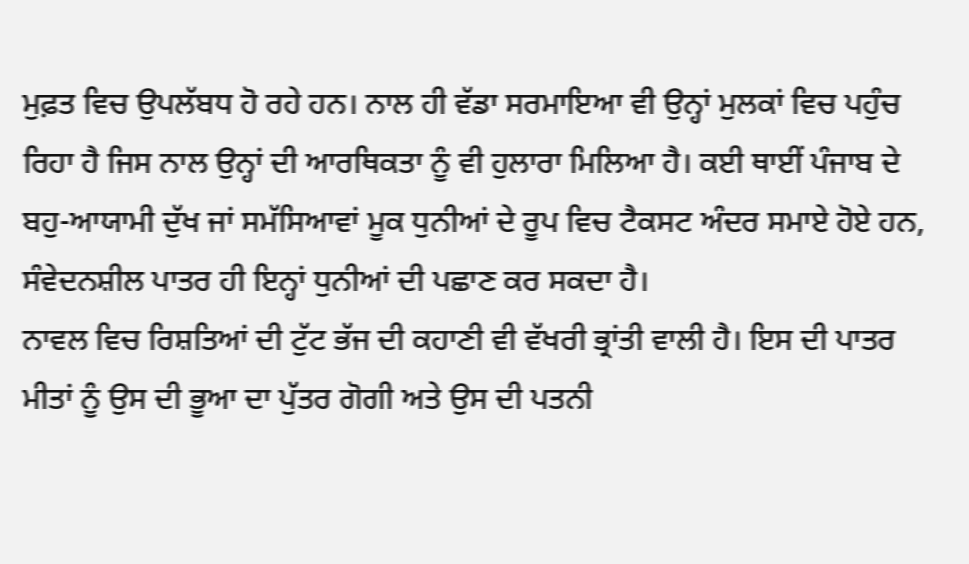ਮੁਫ਼ਤ ਵਿਚ ਉਪਲੱਬਧ ਹੋ ਰਹੇ ਹਨ। ਨਾਲ ਹੀ ਵੱਡਾ ਸਰਮਾਇਆ ਵੀ ਉਨ੍ਹਾਂ ਮੁਲਕਾਂ ਵਿਚ ਪਹੁੰਚ ਰਿਹਾ ਹੈ ਜਿਸ ਨਾਲ ਉਨ੍ਹਾਂ ਦੀ ਆਰਥਿਕਤਾ ਨੂੰ ਵੀ ਹੁਲਾਰਾ ਮਿਲਿਆ ਹੈ। ਕਈ ਥਾਈਂ ਪੰਜਾਬ ਦੇ ਬਹੁ-ਆਯਾਮੀ ਦੁੱਖ ਜਾਂ ਸਮੱਸਿਆਵਾਂ ਮੂਕ ਧੁਨੀਆਂ ਦੇ ਰੂਪ ਵਿਚ ਟੈਕਸਟ ਅੰਦਰ ਸਮਾਏ ਹੋਏ ਹਨ, ਸੰਵੇਦਨਸ਼ੀਲ ਪਾਤਰ ਹੀ ਇਨ੍ਹਾਂ ਧੁਨੀਆਂ ਦੀ ਪਛਾਣ ਕਰ ਸਕਦਾ ਹੈ।
ਨਾਵਲ ਵਿਚ ਰਿਸ਼ਤਿਆਂ ਦੀ ਟੁੱਟ ਭੱਜ ਦੀ ਕਹਾਣੀ ਵੀ ਵੱਖਰੀ ਭ੍ਰਾਂਤੀ ਵਾਲੀ ਹੈ। ਇਸ ਦੀ ਪਾਤਰ ਮੀਤਾਂ ਨੂੰ ਉਸ ਦੀ ਭੂਆ ਦਾ ਪੁੱਤਰ ਗੋਗੀ ਅਤੇ ਉਸ ਦੀ ਪਤਨੀ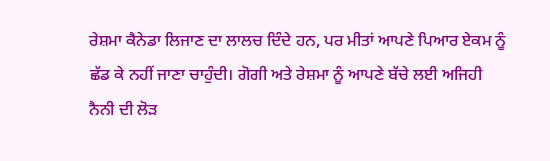ਰੇਸ਼ਮਾ ਕੈਨੇਡਾ ਲਿਜਾਣ ਦਾ ਲਾਲਚ ਦਿੰਦੇ ਹਨ, ਪਰ ਮੀਤਾਂ ਆਪਣੇ ਪਿਆਰ ਏਕਮ ਨੂੰ ਛੱਡ ਕੇ ਨਹੀਂ ਜਾਣਾ ਚਾਹੁੰਦੀ। ਗੋਗੀ ਅਤੇ ਰੇਸ਼ਮਾ ਨੂੰ ਆਪਣੇ ਬੱਚੇ ਲਈ ਅਜਿਹੀ ਨੈਨੀ ਦੀ ਲੋੜ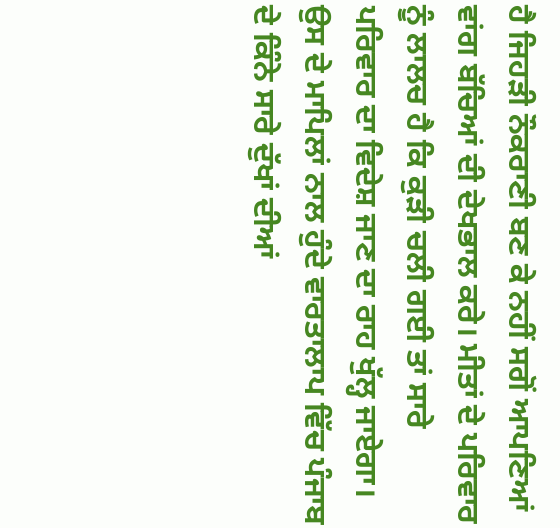ਹੈ ਜਿਹੜੀ ਨੌਕਰਾਣੀ ਬਣ ਕੇ ਨਹੀਂ ਸਗੋਂ ਆਪਣਿਆਂ ਵਾਂਗ ਬੱਚਿਆਂ ਦੀ ਦੇਖਭਾਲ ਕਰੇ। ਮੀਤਾਂ ਦੇ ਪਰਿਵਾਰ ਨੂੰ ਲਾਲਚ ਹੈ ਕਿ ਕੁੜੀ ਚਲੀ ਗਈ ਤਾਂ ਸਾਰੇ ਪਰਿਵਾਰ ਦਾ ਵਿਦੇਸ਼ ਜਾਣ ਦਾ ਰਾਹ ਖੁੱਲ੍ਹ ਜਾਏਗਾ। ਉਸ ਦੇ ਮਾਪਿਲਾਂ ਨਾਲ ਹੁੰਦੇ ਵਾਰਤਾਲਾਪ ਵਿੱਚ ਪੰਜਾਬ ਦੇ ਕਿੰਨੇ ਸਾਰੇ ਦੁੱਖਾਂ ਦੀਆਂ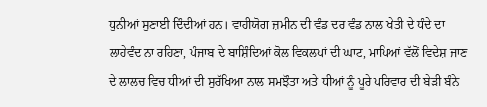ਧੁਨੀਆਂ ਸੁਣਾਈ ਦਿੰਦੀਆਂ ਹਨ। ਵਾਹੀਯੋਗ ਜ਼ਮੀਨ ਦੀ ਵੰਡ ਦਰ ਵੰਡ ਨਾਲ ਖੇਤੀ ਦੇ ਧੰਦੇ ਦਾ ਲਾਹੇਵੰਦ ਨਾ ਰਹਿਣਾ, ਪੰਜਾਬ ਦੇ ਬਾਸ਼ਿੰਦਿਆਂ ਕੋਲ ਵਿਕਲਪਾਂ ਦੀ ਘਾਟ, ਮਾਪਿਆਂ ਵੱਲੋਂ ਵਿਦੇਸ਼ ਜਾਣ ਦੇ ਲਾਲਚ ਵਿਚ ਧੀਆਂ ਦੀ ਸੁਰੱਖਿਆ ਨਾਲ ਸਮਝੌਤਾ ਅਤੇ ਧੀਆਂ ਨੂੰ ਪੂਰੇ ਪਰਿਵਾਰ ਦੀ ਬੇੜੀ ਬੰਨੇ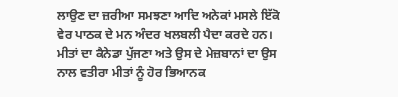ਲਾਉਣ ਦਾ ਜ਼ਰੀਆ ਸਮਝਣਾ ਆਦਿ ਅਨੇਕਾਂ ਮਸਲੇ ਇੱਕੋ ਵੇਰ ਪਾਠਕ ਦੇ ਮਨ ਅੰਦਰ ਖਲਬਲੀ ਪੈਦਾ ਕਰਦੇ ਹਨ। ਮੀਤਾਂ ਦਾ ਕੈਨੇਡਾ ਪੁੱਜਣਾ ਅਤੇ ਉਸ ਦੇ ਮੇਜ਼ਬਾਨਾਂ ਦਾ ਉਸ ਨਾਲ ਵਤੀਰਾ ਮੀਤਾਂ ਨੂੰ ਹੋਰ ਭਿਆਨਕ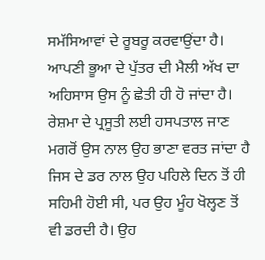ਸਮੱਸਿਆਵਾਂ ਦੇ ਰੂਬਰੂ ਕਰਵਾਉਂਦਾ ਹੈ। ਆਪਣੀ ਭੂਆ ਦੇ ਪੁੱਤਰ ਦੀ ਮੈਲੀ ਅੱਖ ਦਾ ਅਹਿਸਾਸ ਉਸ ਨੂੰ ਛੇਤੀ ਹੀ ਹੋ ਜਾਂਦਾ ਹੈ। ਰੇਸ਼ਮਾ ਦੇ ਪ੍ਰਸੂਤੀ ਲਈ ਹਸਪਤਾਲ ਜਾਣ ਮਗਰੋਂ ਉਸ ਨਾਲ ਉਹ ਭਾਣਾ ਵਰਤ ਜਾਂਦਾ ਹੈ ਜਿਸ ਦੇ ਡਰ ਨਾਲ ਉਹ ਪਹਿਲੇ ਦਿਨ ਤੋਂ ਹੀ ਸਹਿਮੀ ਹੋਈ ਸੀ, ਪਰ ਉਹ ਮੂੰਹ ਖੋਲ੍ਹਣ ਤੋਂ ਵੀ ਡਰਦੀ ਹੈ। ਉਹ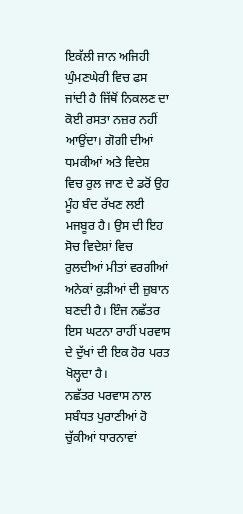ਇਕੱਲੀ ਜਾਨ ਅਜਿਹੀ ਘੁੰਮਣਘੇਰੀ ਵਿਚ ਫਸ ਜਾਂਦੀ ਹੈ ਜਿੱਥੋਂ ਨਿਕਲਣ ਦਾ ਕੋਈ ਰਸਤਾ ਨਜ਼ਰ ਨਹੀਂ ਆਉਂਦਾ। ਗੋਗੀ ਦੀਆਂ ਧਮਕੀਆਂ ਅਤੇ ਵਿਦੇਸ਼ ਵਿਚ ਰੁਲ ਜਾਣ ਦੇ ਡਰੋਂ ਉਹ ਮੂੰਹ ਬੰਦ ਰੱਖਣ ਲਈ ਮਜਬੂਰ ਹੈ। ਉਸ ਦੀ ਇਹ ਸੋਚ ਵਿਦੇਸ਼ਾਂ ਵਿਚ ਰੁਲਦੀਆਂ ਮੀਤਾਂ ਵਰਗੀਆਂ ਅਨੇਕਾਂ ਕੁੜੀਆਂ ਦੀ ਜ਼ੁਬਾਨ ਬਣਦੀ ਹੈ। ਇੰਜ ਨਛੱਤਰ ਇਸ ਘਟਨਾ ਰਾਹੀਂ ਪਰਵਾਸ ਦੇ ਦੁੱਖਾਂ ਦੀ ਇਕ ਹੋਰ ਪਰਤ ਖੋਲ੍ਹਦਾ ਹੈ।
ਨਛੱਤਰ ਪਰਵਾਸ ਨਾਲ ਸਬੰਧਤ ਪੁਰਾਣੀਆਂ ਹੋ ਚੁੱਕੀਆਂ ਧਾਰਨਾਵਾਂ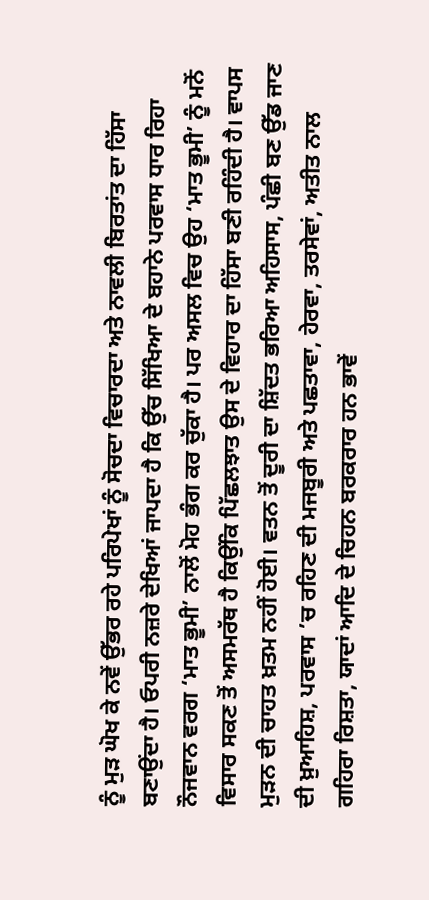ਨੂੰ ਮੁੜ ਘੋਖ ਕੇ ਨਵੇਂ ਉੱਭਰ ਰਹੇ ਪਰਿਪੇਖਾਂ ਨੂੰ ਸੋਚਦਾ ਵਿਚਾਰਦਾ ਅਤੇ ਨਾਵਲੀ ਬਿਰਤਾਂਤ ਦਾ ਹਿੱਸਾ ਬਣਾਉਂਦਾ ਹੈ। ਓਪਰੀ ਨਜ਼ਰੇ ਦੇਖਿਆਂ ਜਾਪਦਾ ਹੈ ਕਿ ਉੱਚ ਸਿੱਖਿਆ ਦੇ ਬਹਾਨੇ ਪਰਵਾਸ ਧਾਰ ਰਿਹਾ ਨੌਜਵਾਨ ਵਰਗ ‘ਮਾਤ ਭੂਮੀ’ ਨਾਲੋਂ ਮੋਹ ਭੰਗ ਕਰ ਚੁੱਕਾ ਹੈ। ਪਰ ਅਸਲ ਵਿਚ ਉਹ ‘ਮਾਤ ਭੂਮੀ’ ਨੂੰ ਮਨੋਂ ਵਿਸਾਰ ਸਕਣ ਤੋਂ ਅਸਮਰੱਥ ਹੈ ਕਿਉਂਕਿ ਪਿੱਛਲਝਾਤ ਉਸ ਦੇ ਵਿਹਾਰ ਦਾ ਹਿੱਸਾ ਬਣੀ ਰਹਿੰਦੀ ਹੈ। ਵਾਪਸ ਮੁੜਨ ਦੀ ਚਾਹਤ ਖ਼ਤਮ ਨਹੀਂ ਹੋਈ। ਵਤਨ ਤੋਂ ਦੂਰੀ ਦਾ ਸ਼ਿੱਦਤ ਭਰਿਆ ਅਹਿਸਾਸ, ਪੰਛੀ ਬਣ ਉੱਡ ਜਾਣ ਦੀ ਖ਼ੁਆਹਿਸ਼, ਪਰਵਾਸ ’ਚ ਰਹਿਣ ਦੀ ਮਜਬੂਰੀ ਅਤੇ ਪਛਤਾਵਾ, ਹੇਰਵਾ, ਤਰਸੇਵਾਂ, ਅਤੀਤ ਨਾਲ ਗਹਿਰਾ ਰਿਸ਼ਤਾ, ਯਾਦਾਂ ਆਦਿ ਦੇ ਚਿਹਨ ਬਰਕਰਾਰ ਹਨ ਭਾਵੇਂ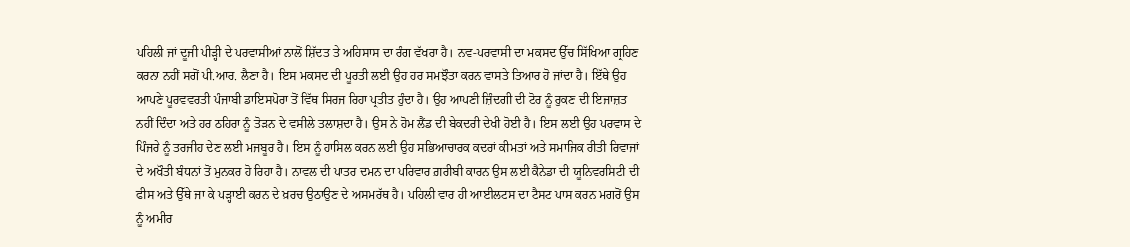ਪਹਿਲੀ ਜਾਂ ਦੂਜੀ ਪੀੜ੍ਹੀ ਦੇ ਪਰਵਾਸੀਆਂ ਨਾਲੋਂ ਸ਼ਿੱਦਤ ਤੇ ਅਹਿਸਾਸ ਦਾ ਰੰਗ ਵੱਖਰਾ ਹੈ। ਨਵ-ਪਰਵਾਸੀ ਦਾ ਮਕਸਦ ਉੱਚ ਸਿੱਖਿਆ ਗ੍ਰਹਿਣ ਕਰਨਾ ਨਹੀਂ ਸਗੋਂ ਪੀ.ਆਰ. ਲੈਣਾ ਹੈ। ਇਸ ਮਕਸਦ ਦੀ ਪੂਰਤੀ ਲਈ ਉਹ ਹਰ ਸਮਝੌਤਾ ਕਰਨ ਵਾਸਤੇ ਤਿਆਰ ਹੋ ਜਾਂਦਾ ਹੈ। ਇੱਥੇ ਉਹ ਆਪਣੇ ਪੂਰਵਵਰਤੀ ਪੰਜਾਬੀ ਡਾਇਸਪੋਰਾ ਤੋਂ ਵਿੱਥ ਸਿਰਜ ਰਿਹਾ ਪ੍ਰਤੀਤ ਹੁੰਦਾ ਹੈ। ਉਹ ਆਪਣੀ ਜ਼ਿੰਦਗੀ ਦੀ ਟੋਰ ਨੂੰ ਰੁਕਣ ਦੀ ਇਜਾਜ਼ਤ ਨਹੀਂ ਦਿੰਦਾ ਅਤੇ ਹਰ ਠਹਿਰਾ ਨੂੰ ਤੋੜਨ ਦੇ ਵਸੀਲੇ ਤਲਾਸ਼ਦਾ ਹੈ। ਉਸ ਨੇ ਹੋਮ ਲੈਂਡ ਦੀ ਬੇਕਦਰੀ ਦੇਖੀ ਹੋਈ ਹੈ। ਇਸ ਲਈ ਉਹ ਪਰਵਾਸ ਦੇ ਪਿੰਜਰੇ ਨੂੰ ਤਰਜੀਹ ਦੇਣ ਲਈ ਮਜਬੂਰ ਹੈ। ਇਸ ਨੂੰ ਹਾਸਿਲ ਕਰਨ ਲਈ ਉਹ ਸਭਿਆਚਾਰਕ ਕਦਰਾਂ ਕੀਮਤਾਂ ਅਤੇ ਸਮਾਜਿਕ ਰੀਤੀ ਰਿਵਾਜਾਂ ਦੇ ਅਖੌਤੀ ਬੰਧਨਾਂ ਤੋਂ ਮੁਨਕਰ ਹੋ ਰਿਹਾ ਹੈ। ਨਾਵਲ ਦੀ ਪਾਤਰ ਦਮਨ ਦਾ ਪਰਿਵਾਰ ਗ਼ਰੀਬੀ ਕਾਰਨ ਉਸ ਲਈ ਕੈਨੇਡਾ ਦੀ ਯੂਨਿਵਰਸਿਟੀ ਦੀ ਫੀਸ ਅਤੇ ਉੱਥੇ ਜਾ ਕੇ ਪੜ੍ਹਾਈ ਕਰਨ ਦੇ ਖ਼ਰਚ ਉਠਾਉਣ ਦੇ ਅਸਮਰੱਥ ਹੈ। ਪਹਿਲੀ ਵਾਰ ਹੀ ਆਈਲਟਸ ਦਾ ਟੈਸਟ ਪਾਸ ਕਰਨ ਮਗਰੋਂ ਉਸ ਨੂੰ ਅਮੀਰ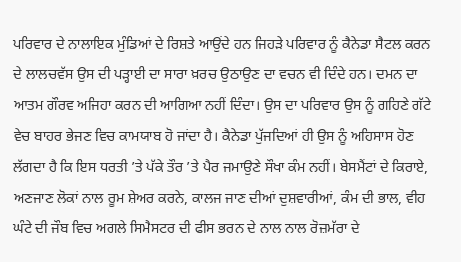ਪਰਿਵਾਰ ਦੇ ਨਾਲਾਇਕ ਮੁੰਡਿਆਂ ਦੇ ਰਿਸ਼ਤੇ ਆਉਂਦੇ ਹਨ ਜਿਹੜੇ ਪਰਿਵਾਰ ਨੂੰ ਕੈਨੇਡਾ ਸੈਟਲ ਕਰਨ ਦੇ ਲਾਲਚਵੱਸ ਉਸ ਦੀ ਪੜ੍ਹਾਈ ਦਾ ਸਾਰਾ ਖ਼ਰਚ ਉਠਾਉਣ ਦਾ ਵਚਨ ਵੀ ਦਿੰਦੇ ਹਨ। ਦਮਨ ਦਾ ਆਤਮ ਗੌਰਵ ਅਜਿਹਾ ਕਰਨ ਦੀ ਆਗਿਆ ਨਹੀਂ ਦਿੰਦਾ। ਉਸ ਦਾ ਪਰਿਵਾਰ ਉਸ ਨੂੰ ਗਹਿਣੇ ਗੱਟੇ ਵੇਚ ਬਾਹਰ ਭੇਜਣ ਵਿਚ ਕਾਮਯਾਬ ਹੋ ਜਾਂਦਾ ਹੈ। ਕੈਨੇਡਾ ਪੁੱਜਦਿਆਂ ਹੀ ਉਸ ਨੂੰ ਅਹਿਸਾਸ ਹੋਣ ਲੱਗਦਾ ਹੈ ਕਿ ਇਸ ਧਰਤੀ ’ਤੇ ਪੱਕੇ ਤੌਰ ’ਤੇ ਪੈਰ ਜਮਾਉਣੇ ਸੌਖਾ ਕੰਮ ਨਹੀਂ। ਬੇਸਮੈਂਟਾਂ ਦੇ ਕਿਰਾਏ, ਅਣਜਾਣ ਲੋਕਾਂ ਨਾਲ ਰੂਮ ਸ਼ੇਅਰ ਕਰਨੇ, ਕਾਲਜ ਜਾਣ ਦੀਆਂ ਦੁਸ਼ਵਾਰੀਆਂ, ਕੰਮ ਦੀ ਭਾਲ, ਵੀਹ ਘੰਟੇ ਦੀ ਜੌਬ ਵਿਚ ਅਗਲੇ ਸਿਮੈਸਟਰ ਦੀ ਫੀਸ ਭਰਨ ਦੇ ਨਾਲ ਨਾਲ ਰੋਜ਼ਮੱਰਾ ਦੇ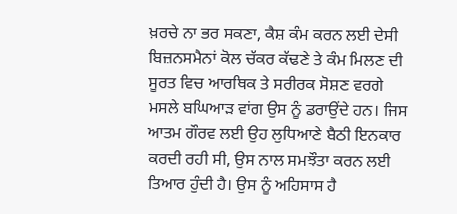ਖ਼ਰਚੇ ਨਾ ਭਰ ਸਕਣਾ, ਕੈਸ਼ ਕੰਮ ਕਰਨ ਲਈ ਦੇਸੀ ਬਿਜ਼ਨਸਮੈਨਾਂ ਕੋਲ ਚੱਕਰ ਕੱਢਣੇ ਤੇ ਕੰਮ ਮਿਲਣ ਦੀ ਸੂਰਤ ਵਿਚ ਆਰਥਿਕ ਤੇ ਸਰੀਰਕ ਸੋਸ਼ਣ ਵਰਗੇ ਮਸਲੇ ਬਘਿਆੜ ਵਾਂਗ ਉਸ ਨੂੰ ਡਰਾਉਂਦੇ ਹਨ। ਜਿਸ ਆਤਮ ਗੌਰਵ ਲਈ ਉਹ ਲੁਧਿਆਣੇ ਬੈਠੀ ਇਨਕਾਰ ਕਰਦੀ ਰਹੀ ਸੀ, ਉਸ ਨਾਲ ਸਮਝੌਤਾ ਕਰਨ ਲਈ ਤਿਆਰ ਹੁੰਦੀ ਹੈ। ਉਸ ਨੂੰ ਅਹਿਸਾਸ ਹੈ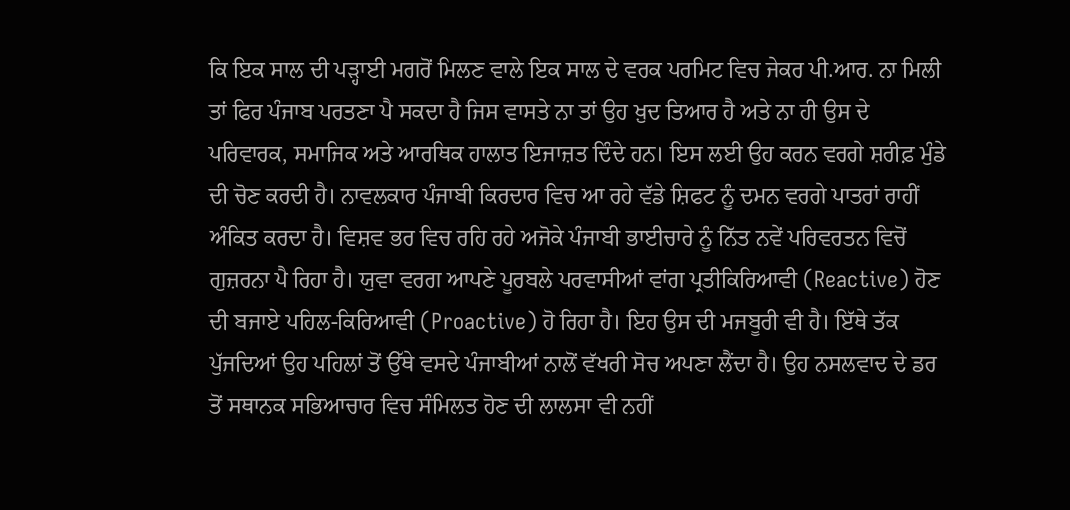ਕਿ ਇਕ ਸਾਲ ਦੀ ਪੜ੍ਹਾਈ ਮਗਰੋਂ ਮਿਲਣ ਵਾਲੇ ਇਕ ਸਾਲ ਦੇ ਵਰਕ ਪਰਮਿਟ ਵਿਚ ਜੇਕਰ ਪੀ.ਆਰ. ਨਾ ਮਿਲੀ ਤਾਂ ਫਿਰ ਪੰਜਾਬ ਪਰਤਣਾ ਪੈ ਸਕਦਾ ਹੈ ਜਿਸ ਵਾਸਤੇ ਨਾ ਤਾਂ ਉਹ ਖ਼ੁਦ ਤਿਆਰ ਹੈ ਅਤੇ ਨਾ ਹੀ ਉਸ ਦੇ ਪਰਿਵਾਰਕ, ਸਮਾਜਿਕ ਅਤੇ ਆਰਥਿਕ ਹਾਲਾਤ ਇਜਾਜ਼ਤ ਦਿੰਦੇ ਹਨ। ਇਸ ਲਈ ਉਹ ਕਰਨ ਵਰਗੇ ਸ਼ਰੀਫ਼ ਮੁੰਡੇ ਦੀ ਚੋਣ ਕਰਦੀ ਹੈ। ਨਾਵਲਕਾਰ ਪੰਜਾਬੀ ਕਿਰਦਾਰ ਵਿਚ ਆ ਰਹੇ ਵੱਡੇ ਸ਼ਿਫਟ ਨੂੰ ਦਮਨ ਵਰਗੇ ਪਾਤਰਾਂ ਰਾਹੀਂ ਅੰਕਿਤ ਕਰਦਾ ਹੈ। ਵਿਸ਼ਵ ਭਰ ਵਿਚ ਰਹਿ ਰਹੇ ਅਜੋਕੇ ਪੰਜਾਬੀ ਭਾਈਚਾਰੇ ਨੂੰ ਨਿੱਤ ਨਵੇਂ ਪਰਿਵਰਤਨ ਵਿਚੋਂ ਗੁਜ਼ਰਨਾ ਪੈ ਰਿਹਾ ਹੈ। ਯੁਵਾ ਵਰਗ ਆਪਣੇ ਪੂਰਬਲੇ ਪਰਵਾਸੀਆਂ ਵਾਂਗ ਪ੍ਰਤੀਕਿਰਿਆਵੀ (Reactive) ਹੋਣ ਦੀ ਬਜਾਏ ਪਹਿਲ-ਕਿਰਿਆਵੀ (Proactive) ਹੋ ਰਿਹਾ ਹੈ। ਇਹ ਉਸ ਦੀ ਮਜਬੂਰੀ ਵੀ ਹੈ। ਇੱਥੇ ਤੱਕ ਪੁੱਜਦਿਆਂ ਉਹ ਪਹਿਲਾਂ ਤੋਂ ਉੱਥੇ ਵਸਦੇ ਪੰਜਾਬੀਆਂ ਨਾਲੋਂ ਵੱਖਰੀ ਸੋਚ ਅਪਣਾ ਲੈਂਦਾ ਹੈ। ਉਹ ਨਸਲਵਾਦ ਦੇ ਡਰ ਤੋਂ ਸਥਾਨਕ ਸਭਿਆਚਾਰ ਵਿਚ ਸੰਮਿਲਤ ਹੋਣ ਦੀ ਲਾਲਸਾ ਵੀ ਨਹੀਂ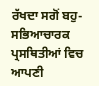ਰੱਖਦਾ ਸਗੋਂ ਬਹੁ-ਸਭਿਆਚਾਰਕ ਪ੍ਰਸਥਿਤੀਆਂ ਵਿਚ ਆਪਣੀ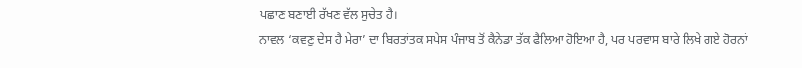ਪਛਾਣ ਬਣਾਈ ਰੱਖਣ ਵੱਲ ਸੁਚੇਤ ਹੈ।
ਨਾਵਲ ‘ਕਵਣੁ ਦੇਸ ਹੈ ਮੇਰਾ’ ਦਾ ਬਿਰਤਾਂਤਕ ਸਪੇਸ ਪੰਜਾਬ ਤੋਂ ਕੈਨੇਡਾ ਤੱਕ ਫੈਲਿਆ ਹੋਇਆ ਹੈ, ਪਰ ਪਰਵਾਸ ਬਾਰੇ ਲਿਖੇ ਗਏ ਹੋਰਨਾਂ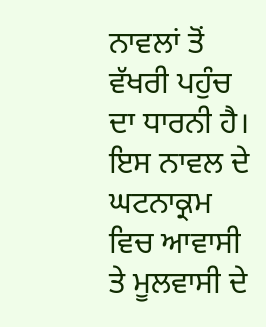ਨਾਵਲਾਂ ਤੋਂ ਵੱਖਰੀ ਪਹੁੰਚ ਦਾ ਧਾਰਨੀ ਹੈ। ਇਸ ਨਾਵਲ ਦੇ ਘਟਨਾਕ੍ਰਮ ਵਿਚ ਆਵਾਸੀ ਤੇ ਮੂਲਵਾਸੀ ਦੇ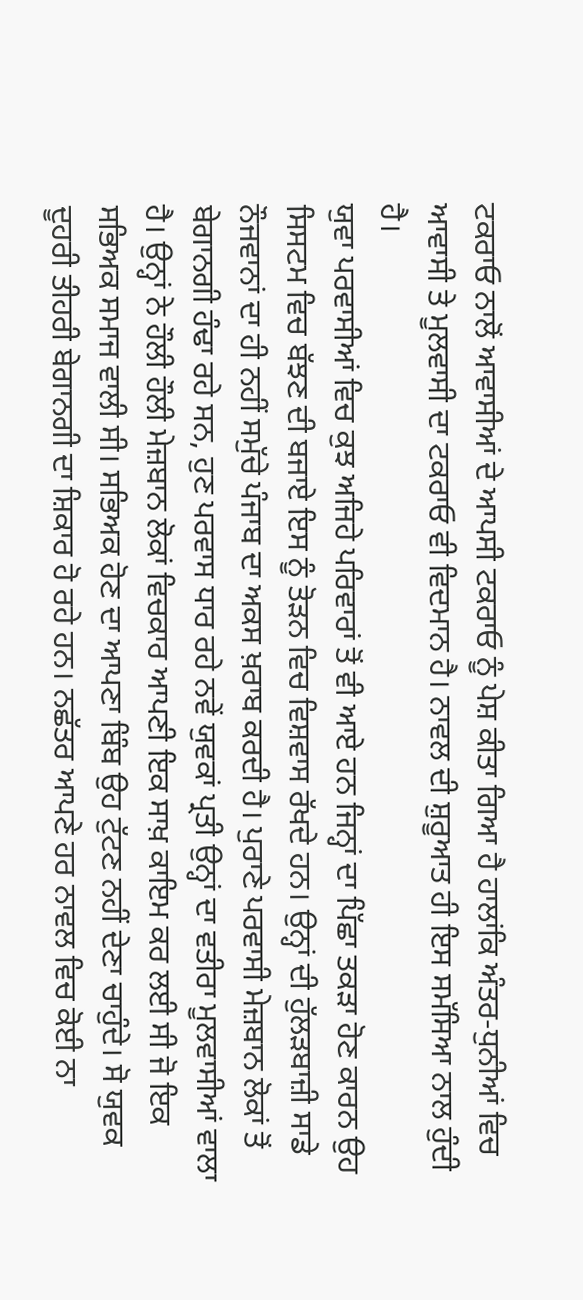ਟਕਰਾਓ ਨਾਲੋਂ ਆਵਾਸੀਆਂ ਦੇ ਆਪਸੀ ਟਕਰਾਓ ਨੂੰ ਪੇਸ਼ ਕੀਤਾ ਗਿਆ ਹੈ ਹਾਲਾਂਕਿ ਅੰਤਰ-ਧੁਨੀਆਂ ਵਿਚ ਆਵਾਸੀ ਤੇ ਮੂਲਵਾਸੀ ਦਾ ਟਕਰਾਓ ਵੀ ਵਿਦਮਾਨ ਹੈ। ਨਾਵਲ ਦੀ ਸ਼ੁਰੂਆਤ ਹੀ ਇਸ ਸਮੱਸਿਆ ਨਾਲ ਹੁੰਦੀ ਹੈ।
ਯੁਵਾ ਪਰਵਾਸੀਆਂ ਵਿਚ ਕੁਝ ਅਜਿਹੇ ਪਰਿਵਾਰਾਂ ਤੋਂ ਵੀ ਆਏ ਹਨ ਜਿਨ੍ਹਾਂ ਦਾ ਪਿੱਛਾ ਤਕੜਾ ਹੋਣ ਕਾਰਨ ਉਹ ਸਿਸਟਮ ਵਿਚ ਬੱਝਣ ਦੀ ਬਜਾਏ ਇਸ ਨੂੰ ਤੋੜਨ ਵਿਚ ਵਿਸ਼ਵਾਸ ਰੱਖਦੇ ਹਨ। ਉਨ੍ਹਾਂ ਦੀ ਹੁੱਲੜਬਾਜ਼ੀ ਸਾਡੇ ਨੌਜਵਾਨਾਂ ਦਾ ਹੀ ਨਹੀਂ ਸਮੁੱਚੇ ਪੰਜਾਬ ਦਾ ਅਕਸ ਖ਼ਰਾਬ ਕਰਦੀ ਹੈ। ਪੁਰਾਣੇ ਪਰਵਾਸੀ ਮੇਜ਼ਬਾਨ ਲੋਕਾਂ ਤੋਂ ਬੇਗਾਨਗੀ ਹੰਢਾ ਰਹੇ ਸਨ, ਹੁਣ ਪਰਵਾਸ ਧਾਰ ਰਹੇ ਨਵੇਂ ਯੁਵਕਾਂ ਪ੍ਰਤੀ ਉਨ੍ਹਾਂ ਦਾ ਵਤੀਰਾ ਮੂਲਵਾਸੀਆਂ ਵਾਲਾ ਹੈ। ਉਨ੍ਹਾਂ ਨੇ ਹੌਲੀ ਹੌਲੀ ਮੇਜ਼ਬਾਨ ਲੋਕਾਂ ਵਿਚਕਾਰ ਆਪਣੀ ਇਕ ਸਾਖ਼ ਕਾਇਮ ਕਰ ਲਈ ਸੀ ਜੋ ਇਕ ਸਭਿਅਕ ਸਮਾਜ ਵਾਲੀ ਸੀ। ਸਭਿਅਕ ਹੋਣ ਦਾ ਆਪਣਾ ਬਿੰਬ ਉਹ ਟੁੱਟਣ ਨਹੀਂ ਦੇਣਾ ਚਾਹੁੰਦੇ। ਸੋ ਯੁਵਕ ਦੂਹਰੀ ਤੀਹਰੀ ਬੇਗਾਨਗੀ ਦਾ ਸ਼ਿਕਾਰ ਹੋ ਰਹੇ ਹਨ। ਨਛੱਤਰ ਆਪਣੇ ਹਰ ਨਾਵਲ ਵਿਚ ਕੋਈ ਨਾ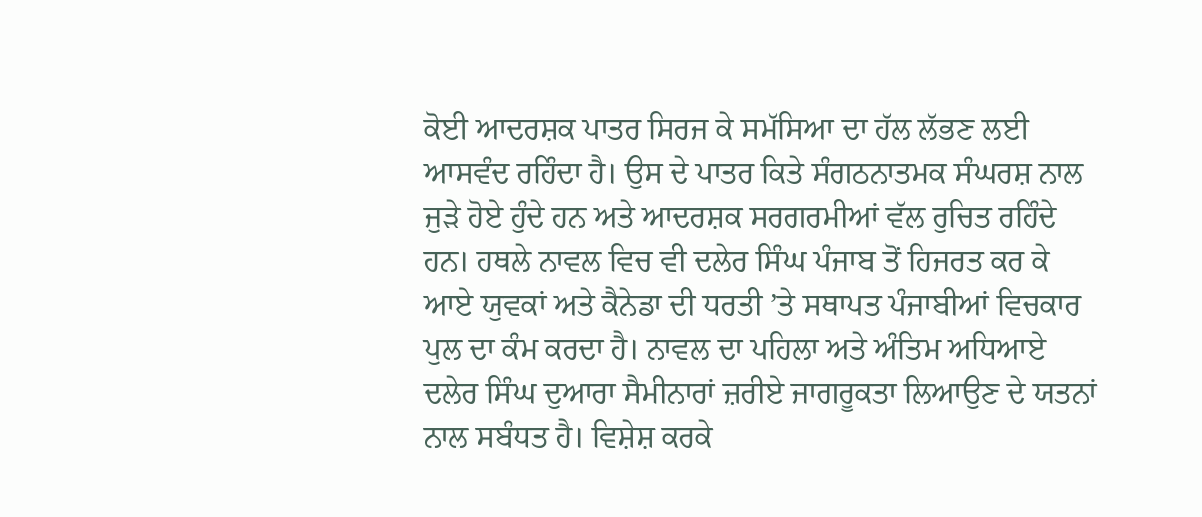ਕੋਈ ਆਦਰਸ਼ਕ ਪਾਤਰ ਸਿਰਜ ਕੇ ਸਮੱਸਿਆ ਦਾ ਹੱਲ ਲੱਭਣ ਲਈ ਆਸਵੰਦ ਰਹਿੰਦਾ ਹੈ। ਉਸ ਦੇ ਪਾਤਰ ਕਿਤੇ ਸੰਗਠਨਾਤਮਕ ਸੰਘਰਸ਼ ਨਾਲ ਜੁੜੇ ਹੋਏ ਹੁੰਦੇ ਹਨ ਅਤੇ ਆਦਰਸ਼ਕ ਸਰਗਰਮੀਆਂ ਵੱਲ ਰੁਚਿਤ ਰਹਿੰਦੇ ਹਨ। ਹਥਲੇ ਨਾਵਲ ਵਿਚ ਵੀ ਦਲੇਰ ਸਿੰਘ ਪੰਜਾਬ ਤੋਂ ਹਿਜਰਤ ਕਰ ਕੇ ਆਏ ਯੁਵਕਾਂ ਅਤੇ ਕੈਨੇਡਾ ਦੀ ਧਰਤੀ ’ਤੇ ਸਥਾਪਤ ਪੰਜਾਬੀਆਂ ਵਿਚਕਾਰ ਪੁਲ ਦਾ ਕੰਮ ਕਰਦਾ ਹੈ। ਨਾਵਲ ਦਾ ਪਹਿਲਾ ਅਤੇ ਅੰਤਿਮ ਅਧਿਆਏ ਦਲੇਰ ਸਿੰਘ ਦੁਆਰਾ ਸੈਮੀਨਾਰਾਂ ਜ਼ਰੀਏ ਜਾਗਰੂਕਤਾ ਲਿਆਉਣ ਦੇ ਯਤਨਾਂ ਨਾਲ ਸਬੰਧਤ ਹੈ। ਵਿਸ਼ੇਸ਼ ਕਰਕੇ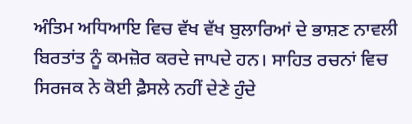ਅੰਤਿਮ ਅਧਿਆਇ ਵਿਚ ਵੱਖ ਵੱਖ ਬੁਲਾਰਿਆਂ ਦੇ ਭਾਸ਼ਣ ਨਾਵਲੀ ਬਿਰਤਾਂਤ ਨੂੰ ਕਮਜ਼ੋਰ ਕਰਦੇ ਜਾਪਦੇ ਹਨ। ਸਾਹਿਤ ਰਚਨਾਂ ਵਿਚ ਸਿਰਜਕ ਨੇ ਕੋਈ ਫ਼ੈਸਲੇ ਨਹੀਂ ਦੇਣੇ ਹੁੰਦੇ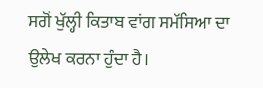ਸਗੋਂ ਖੁੱਲ੍ਹੀ ਕਿਤਾਬ ਵਾਂਗ ਸਮੱਸਿਆ ਦਾ ਉਲੇਖ ਕਰਨਾ ਹੁੰਦਾ ਹੈ।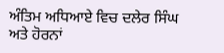ਅੰਤਿਮ ਅਧਿਆਏ ਵਿਚ ਦਲੇਰ ਸਿੰਘ ਅਤੇ ਹੋਰਨਾਂ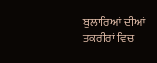ਬੁਲਾਰਿਆਂ ਦੀਆਂ ਤਕਰੀਰਾਂ ਵਿਚ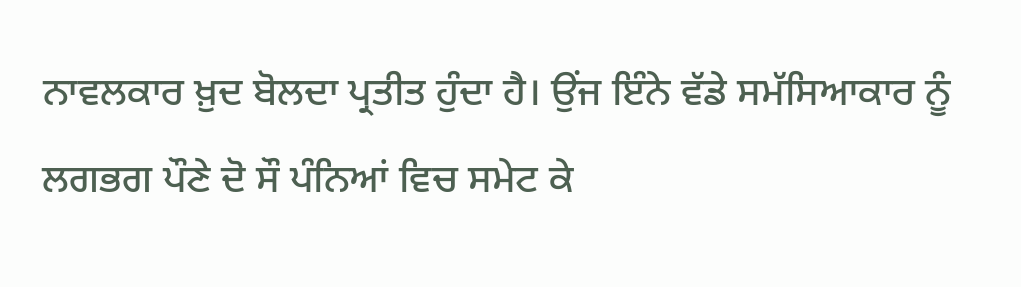ਨਾਵਲਕਾਰ ਖ਼ੁਦ ਬੋਲਦਾ ਪ੍ਰਤੀਤ ਹੁੰਦਾ ਹੈ। ਉਂਜ ਇੰਨੇ ਵੱਡੇ ਸਮੱਸਿਆਕਾਰ ਨੂੰ ਲਗਭਗ ਪੌਣੇ ਦੋ ਸੌ ਪੰਨਿਆਂ ਵਿਚ ਸਮੇਟ ਕੇ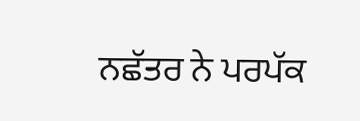ਨਛੱਤਰ ਨੇ ਪਰਪੱਕ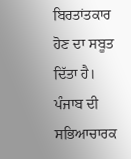ਬਿਰਤਾਂਤਕਾਰ ਹੋਣ ਦਾ ਸਬੂਤ ਦਿੱਤਾ ਹੈ। ਪੰਜਾਬ ਦੀ ਸਭਿਆਚਾਰਕ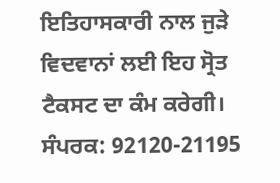ਇਤਿਹਾਸਕਾਰੀ ਨਾਲ ਜੁੜੇ ਵਿਦਵਾਨਾਂ ਲਈ ਇਹ ਸ੍ਰੋਤ ਟੈਕਸਟ ਦਾ ਕੰਮ ਕਰੇਗੀ।
ਸੰਪਰਕ: 92120-21195